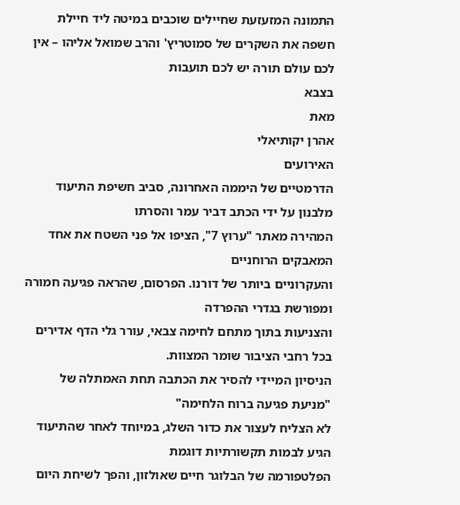התמונה המזעזעת שחיילים שוכבים במיטה ליד חיילת
חשפה את השקרים של סמוטריץ' והרב שמואל אליהו – אין לכם עולם תורה יש לכם תועבות
בצבא
מאת
אהרן יקותיאלי
האירועים
הדרמטיים של היממה האחרונה, סביב חשיפת התיעוד מלבנון על ידי הכתב דביר עמר והסרתו
המהירה מאתר "ערוץ 7", הציפו אל פני השטח את אחד המאבקים הרוחניים
והעקרוניים ביותר של דורנו. הפרסום, שהראה פגיעה חמורה ומפורשת בגדרי ההפרדה
והצניעות בתוך מתחם לחימה צבאי, עורר גלי הדף אדירים בכל רחבי הציבור שומר המצוות.
הניסיון המיידי להסיר את הכתבה תחת האמתלה של "מניעת פגיעה ברוח הלחימה"
לא הצליח לעצור את כדור השלג, במיוחד לאחר שהתיעוד הגיע לבמות תקשורתיות דוגמת
הפלטפורמה של הבלוגר חיים שאולזון, והפך לשיחת היום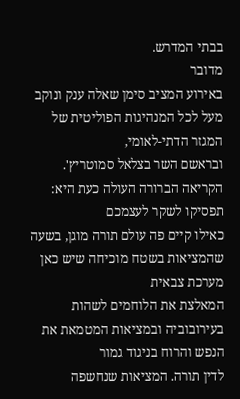בבתי המדרש.
מדובר
באירוע המציב סימן שאלה ענק ונוקב מעל לכל המנהיגות הפוליטית של המגזר הדתי-לאומי,
ובראשם השר בצלאל סמוטריץ'. הקריאה הברורה העולה כעת היא: תפסיקו לשקר לעצמכם
כאילו קיים פה עולם תורה מוגן, בשעה שהמציאות בשטח מוכיחה שיש כאן מערכת צבאית
המאלצת את הלוחמים לשהות בעירובוביה ובמציאות המטמאת את הנפש והרוח בניגוד גמור
לדין תורה. המציאות שנחשפה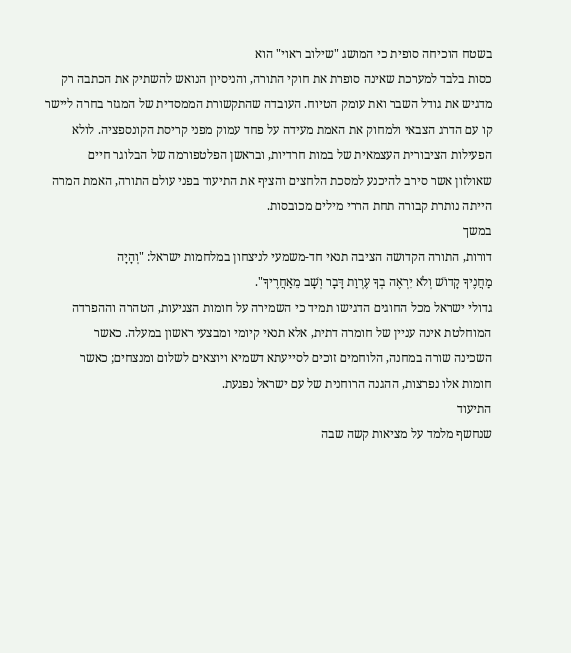בשטח הוכיחה סופית כי המושג "שילוב ראוי" הוא
כסות בלבד למערכת שאינה סופרת את חוקי התורה, והניסיון הנואש להשתיק את הכתבה רק
מדגיש את גודל השבר ואת עומק הטיוח. העובדה שהתקשורת הממסדית של המגזר בחרה ליישר
קו עם הדרג הצבאי ולמחוק את האמת מעידה על פחד עמוק מפני קריסת הקונספציה. לולא
הפעילות הציבורית העצמאית של במות חרדיות, ובראשן הפלטפורמה של הבלוגר חיים
שאולזון אשר סירב להיכנע למסכת הלחצים והציף את התיעוד בפני עולם התורה, האמת המרה
הייתה נותרת קבורה תחת הררי מילים מכובסות.
במשך
דורות, התורה הקדושה הציבה תנאי חד-משמעי לניצחון במלחמות ישראל: "וְהָיָה
מַחֲנֶיךָ קָדוֹשׁ וְלֹא יִרְאֶה בְךָ עֶרְוַת דָּבָר וְשָׁב מֵאַחֲרֶיךָ".
גדולי ישראל מכל החוגים הדגישו תמיד כי השמירה על חומות הצניעות, הטהרה וההפרדה
המוחלטת אינה עניין של חומרה דתית, אלא תנאי קיומי ומבצעי ראשון במעלה. כאשר
השכינה שורה במחנה, הלוחמים זוכים לסייעתא דשמיא ויוצאים לשלום ומנצחים; כאשר
חומות אלו נפרצות, ההגנה הרוחנית של עם ישראל נפגעת.
התיעוד
שנחשף מלמד על מציאות קשה שבה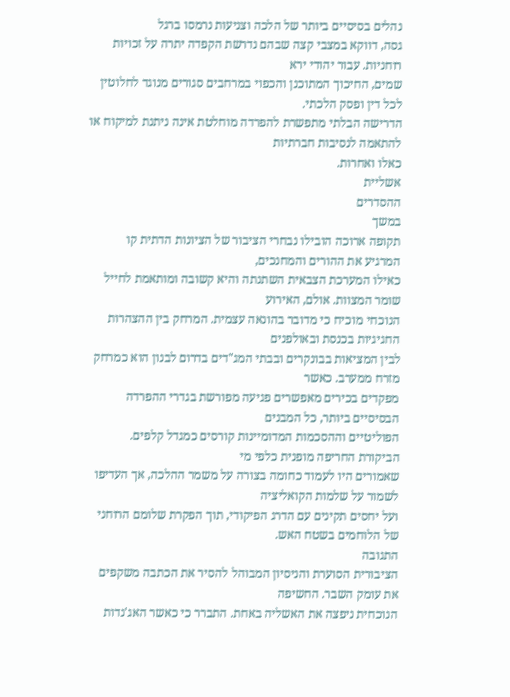נהלים בסיסיים ביותר של הלכה וצניעות נרמסו ברגל
גסה, דווקא במצבי קצה שבהם נדרשת הקפדה יתרה על זכויות רוחניות. עבור יהודי ירא
שמים, החיכוך המתוכנן והכפוי במרחבים סגורים מנוגד לחלוטין לכל דין ופסק הלכתי.
הדרישה הבלתי מתפשרת להפרדה מוחלטת אינה ניתנת למיקוח או להתאמה לנסיבות חברתיות
כאלו ואחרות.
אשליית
ההסדרים
במשך
תקופה ארוכה הובילו נבחרי הציבור של הציונות הדתית קו המרגיע את ההורים והמחנכים,
כאילו המערכת הצבאית השתנתה והיא קשובה ומותאמת לחייל שומר המצוות. אולם, האירוע
הנוכחי מוכיח כי מדובר בהונאה עצמית. המרחק בין ההצהרות החגיגיות בכנסת ובאולפנים
לבין המציאות בבונקרים ובבתי המג"דים בדרום לבנון הוא כמרחק מזרח ממערב. כאשר
מפקדים בכירים מאפשרים פגיעה מפורשת בגדרי ההפרדה הבסיסיים ביותר, כל המבנים
הפוליטיים וההסכמות המדומיינות קורסים כמגדל קלפים. הביקורת החריפה מופנית כלפי מי
שאמורים היו לעמוד כחומה בצורה על משמר ההלכה, אך העדיפו לשמור על שלמות הקואליציה
ועל יחסים תקינים עם הדרג הפיקודי, תוך הפקרת שלומם הרוחני של הלוחמים בשטח האש.
התגובה
הציבורית הסוערת והניסיון המבוהל להסיר את הכתבה משקפים את עומק השבר. החשיפה
הנוכחית ניפצה את האשליה באחת. התברר כי כאשר האג'נדות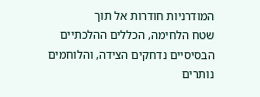המודרניות חודרות אל תוך
שטח הלחימה, הכללים ההלכתיים הבסיסיים נדחקים הצידה, והלוחמים נותרים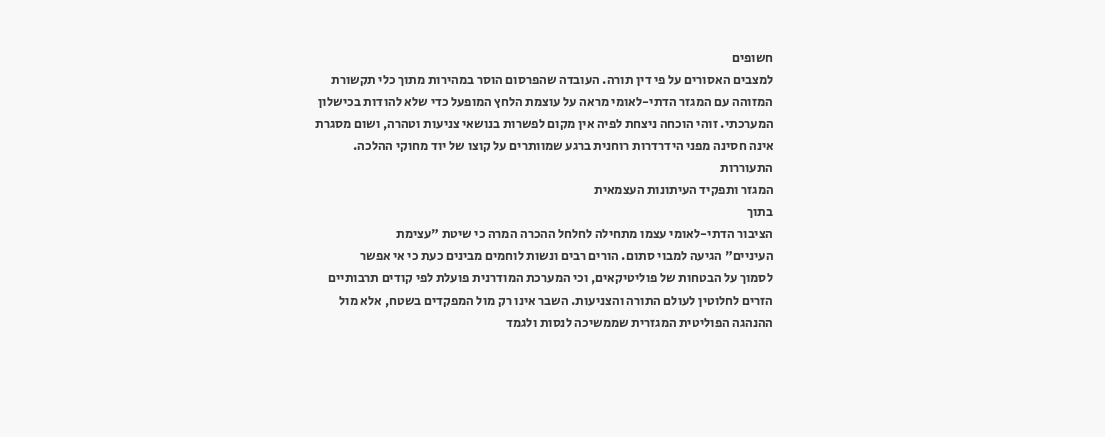חשופים
למצבים האסורים על פי דין תורה. העובדה שהפרסום הוסר במהירות מתוך כלי תקשורת
המזוהה עם המגזר הדתי-לאומי מראה על עוצמת הלחץ המופעל כדי שלא להודות בכישלון
המערכתי. זוהי הוכחה ניצחת לפיה אין מקום לפשרות בנושאי צניעות וטהרה, ושום מסגרת
אינה חסינה מפני הידרדרות רוחנית ברגע שמוותרים על קוצו של יוד מחוקי ההלכה.
התעוררות
המגזר ותפקיד העיתונות העצמאית
בתוך
הציבור הדתי-לאומי עצמו מתחילה לחלחל ההכרה המרה כי שיטת "עצימת
העיניים" הגיעה למבוי סתום. הורים רבים ונשות לוחמים מבינים כעת כי אי אפשר
לסמוך על הבטחות של פוליטיקאים, וכי המערכת המודרנית פועלת לפי קודים תרבותיים
הזרים לחלוטין לעולם התורה והצניעות. השבר אינו רק מול המפקדים בשטח, אלא מול
ההנהגה הפוליטית המגזרית שממשיכה לנסות ולגמד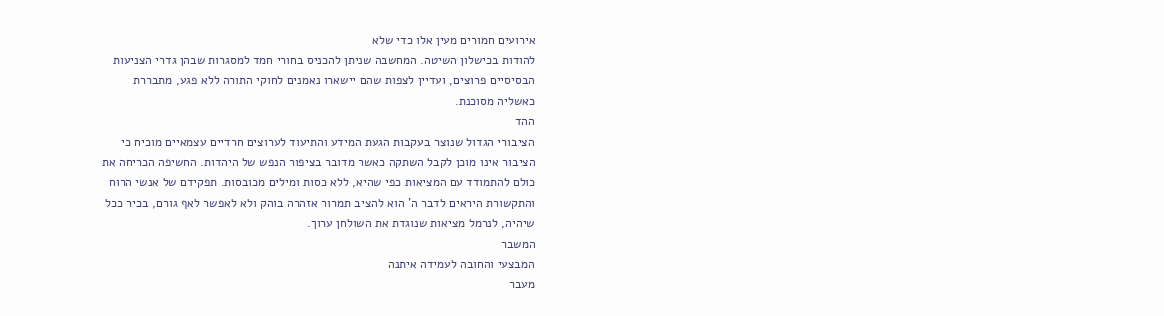אירועים חמורים מעין אלו כדי שלא
להודות בכישלון השיטה. המחשבה שניתן להכניס בחורי חמד למסגרות שבהן גדרי הצניעות
הבסיסיים פרוצים, ועדיין לצפות שהם יישארו נאמנים לחוקי התורה ללא פגע, מתבררת
כאשליה מסוכנת.
ההד
הציבורי הגדול שנוצר בעקבות הגעת המידע והתיעוד לערוצים חרדיים עצמאיים מוכיח כי
הציבור אינו מוכן לקבל השתקה כאשר מדובר בציפור הנפש של היהדות. החשיפה הכריחה את
כולם להתמודד עם המציאות כפי שהיא, ללא כסות ומילים מכובסות. תפקידם של אנשי הרוח
והתקשורת היראים לדבר ה' הוא להציב תמרור אזהרה בוהק ולא לאפשר לאף גורם, בכיר ככל
שיהיה, לנרמל מציאות שנוגדת את השולחן ערוך.
המשבר
המבצעי והחובה לעמידה איתנה
מעבר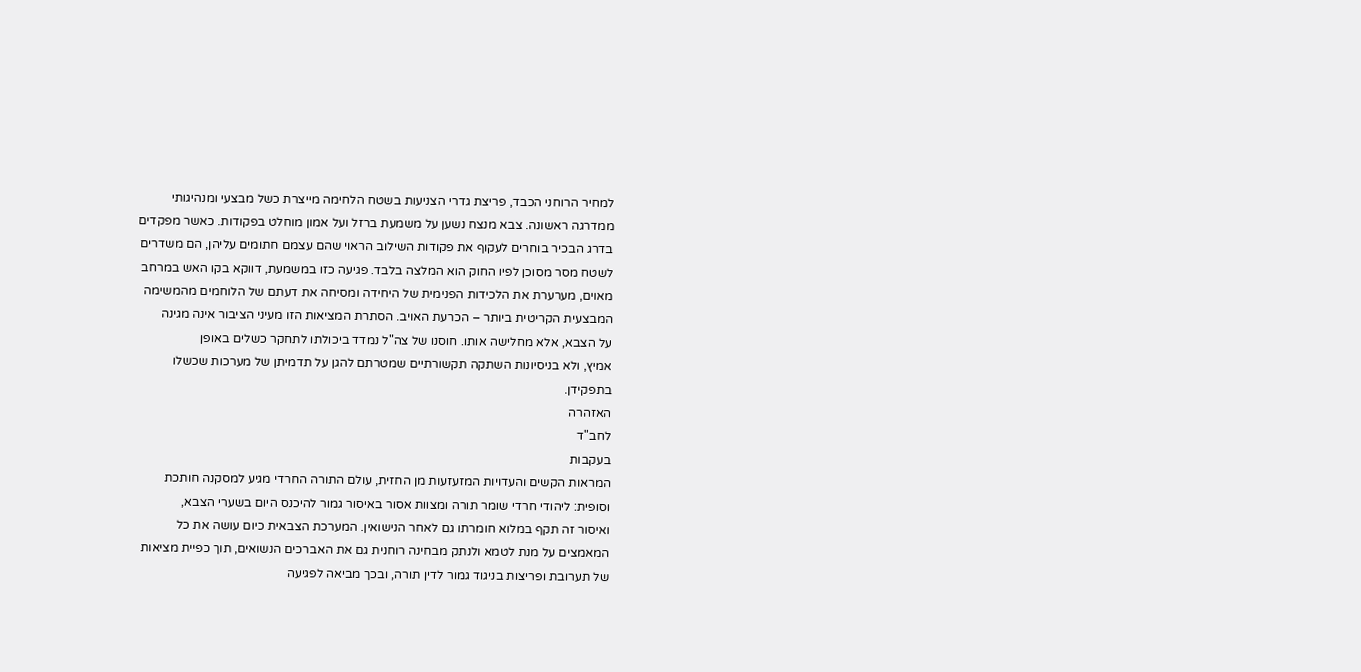למחיר הרוחני הכבד, פריצת גדרי הצניעות בשטח הלחימה מייצרת כשל מבצעי ומנהיגותי
ממדרגה ראשונה. צבא מנצח נשען על משמעת ברזל ועל אמון מוחלט בפקודות. כאשר מפקדים
בדרג הבכיר בוחרים לעקוף את פקודות השילוב הראוי שהם עצמם חתומים עליהן, הם משדרים
לשטח מסר מסוכן לפיו החוק הוא המלצה בלבד. פגיעה כזו במשמעת, דווקא בקו האש במרחב
מאוים, מערערת את הלכידות הפנימית של היחידה ומסיחה את דעתם של הלוחמים מהמשימה
המבצעית הקריטית ביותר – הכרעת האויב. הסתרת המציאות הזו מעיני הציבור אינה מגינה
על הצבא, אלא מחלישה אותו. חוסנו של צה"ל נמדד ביכולתו לתחקר כשלים באופן
אמיץ, ולא בניסיונות השתקה תקשורתיים שמטרתם להגן על תדמיתן של מערכות שכשלו
בתפקידן.
האזהרה
לחב"ד
בעקבות
המראות הקשים והעדויות המזעזעות מן החזית, עולם התורה החרדי מגיע למסקנה חותכת
וסופית: ליהודי חרדי שומר תורה ומצוות אסור באיסור גמור להיכנס היום בשערי הצבא,
ואיסור זה תקף במלוא חומרתו גם לאחר הנישואין. המערכת הצבאית כיום עושה את כל
המאמצים על מנת לטמא ולנתק מבחינה רוחנית גם את האברכים הנשואים, תוך כפיית מציאות
של תערובת ופריצות בניגוד גמור לדין תורה, ובכך מביאה לפגיעה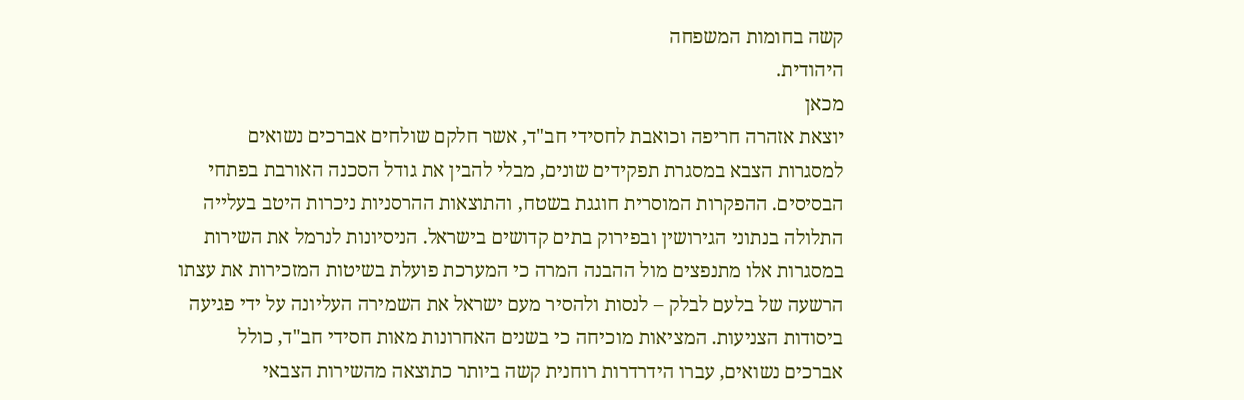קשה בחומות המשפחה
היהודית.
מכאן
יוצאת אזהרה חריפה וכואבת לחסידי חב"ד, אשר חלקם שולחים אברכים נשואים
למסגרות הצבא במסגרת תפקידים שונים, מבלי להבין את גודל הסכנה האורבת בפתחי
הבסיסים. ההפקרות המוסרית חוגגת בשטח, והתוצאות ההרסניות ניכרות היטב בעלייה
התלולה בנתוני הגירושין ובפירוק בתים קדושים בישראל. הניסיונות לנרמל את השירות
במסגרות אלו מתנפצים מול ההבנה המרה כי המערכת פועלת בשיטות המזכירות את עצתו
הרשעה של בלעם לבלק – לנסות ולהסיר מעם ישראל את השמירה העליונה על ידי פגיעה
ביסודות הצניעות. המציאות מוכיחה כי בשנים האחרונות מאות חסידי חב"ד, כולל
אברכים נשואים, עברו הידרדרות רוחנית קשה ביותר כתוצאה מהשירות הצבאי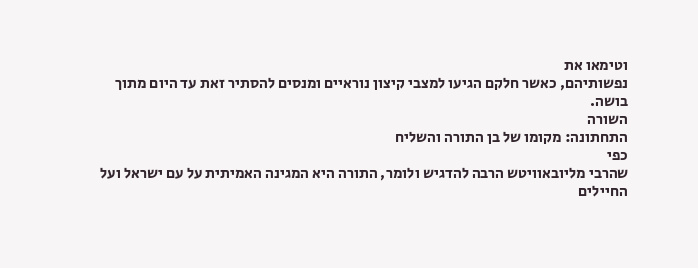וטימאו את
נפשותיהם, כאשר חלקם הגיעו למצבי קיצון נוראיים ומנסים להסתיר זאת עד היום מתוך
בושה.
השורה
התחתונה: מקומו של בן התורה והשליח
כפי
שהרבי מליובאוויטש הרבה להדגיש ולומר, התורה היא המגינה האמיתית על עם ישראל ועל
החיילים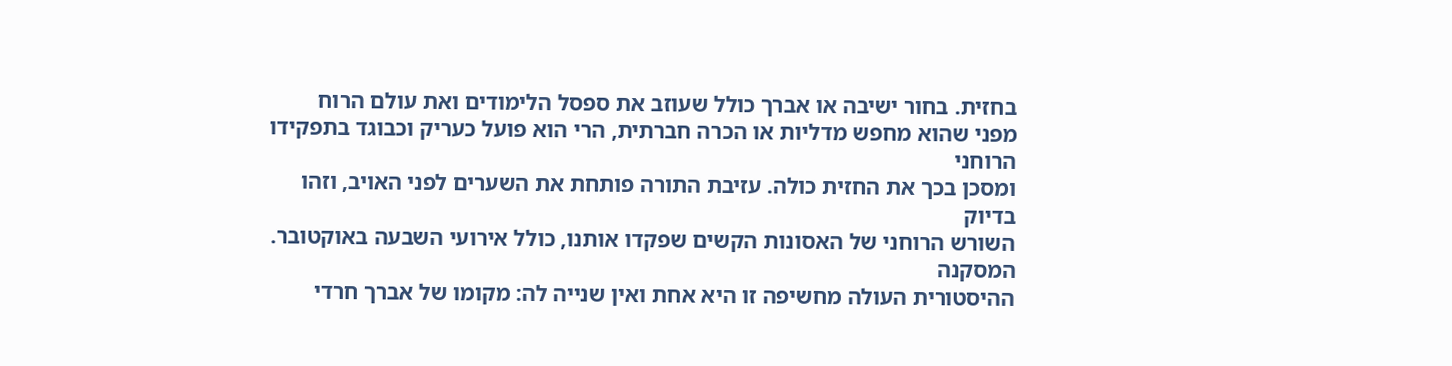בחזית. בחור ישיבה או אברך כולל שעוזב את ספסל הלימודים ואת עולם הרוח
מפני שהוא מחפש מדליות או הכרה חברתית, הרי הוא פועל כעריק וכבוגד בתפקידו הרוחני
ומסכן בכך את החזית כולה. עזיבת התורה פותחת את השערים לפני האויב, וזהו בדיוק
השורש הרוחני של האסונות הקשים שפקדו אותנו, כולל אירועי השבעה באוקטובר.
המסקנה
ההיסטורית העולה מחשיפה זו היא אחת ואין שנייה לה: מקומו של אברך חרדי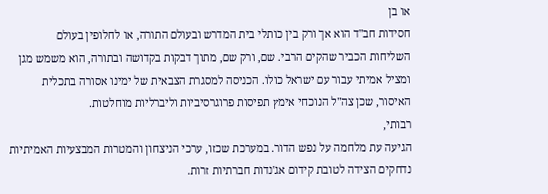או בן
חסידות חב"ד הוא אך ורק בין כותלי בית המדרש ובעולם התורה, או לחלופין בעולם
השליחות הכביר שהקים הרבי. שם, ורק שם, מתוך דבקות בקדושה ובתורה, הוא משמש מגן
ומציל אמיתי עבור עם ישראל כולו. הכניסה למסגרת הצבאית של ימינו אסורה בתכלית
האיסור, שכן צה"ל הנוכחי אימץ תפיסות פרוגרסיביות וליברליות מוחלטות.
רבותי,
הגיעה עת מלחמה על נפש הדור. במערכת שכזו, ערכי הניצחון והמטרות המבצעיות האמיתיות
נדחקים הצידה לטובת קידום אג'נדות חברתיות זרות.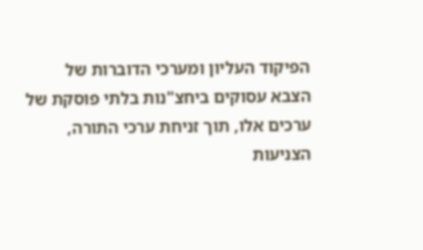הפיקוד העליון ומערכי הדוברות של
הצבא עסוקים ביחצ"נות בלתי פוסקת של ערכים אלו, תוך זניחת ערכי התורה,
הצניעות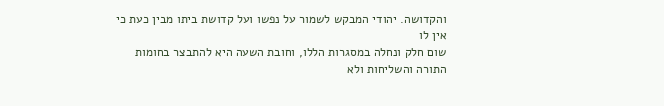והקדושה. יהודי המבקש לשמור על נפשו ועל קדושת ביתו מבין כעת כי אין לו
שום חלק ונחלה במסגרות הללו, וחובת השעה היא להתבצר בחומות התורה והשליחות ולא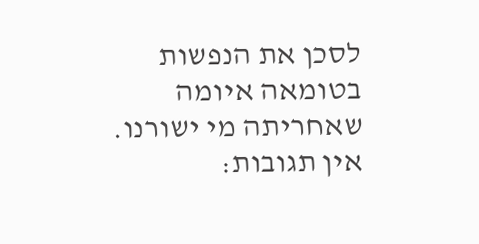לסכן את הנפשות בטומאה איומה שאחריתה מי ישורנו.
אין תגובות: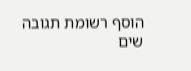הוסף רשומת תגובה
שים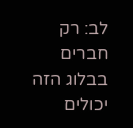לב: רק חברים בבלוג הזה יכולים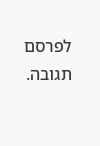לפרסם תגובה.